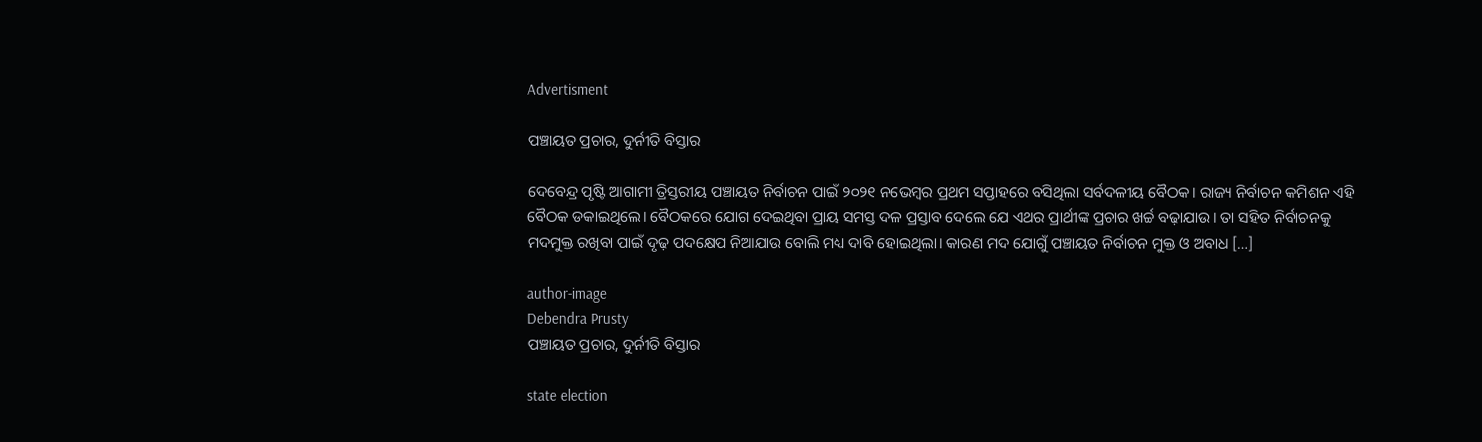Advertisment

ପଞ୍ଚାୟତ ପ୍ରଚାର, ଦୁର୍ନୀତି ବିସ୍ତାର

ଦେବେନ୍ଦ୍ର ପୃଷ୍ଟି ଆଗାମୀ ତ୍ରିସ୍ତରୀୟ ପଞ୍ଚାୟତ ନିର୍ବାଚନ ପାଇଁ ୨୦୨୧ ନଭେମ୍ବର ପ୍ରଥମ ସପ୍ତାହରେ ବସିଥିଲା ସର୍ବଦଳୀୟ ବୈଠକ। ରାଜ୍ୟ ନିର୍ବାଚନ କମିଶନ ଏହି ବୈଠକ ଡକାଇଥିଲେ। ବୈଠକରେ ଯୋଗ ଦେଇଥିବା ପ୍ରାୟ ସମସ୍ତ ଦଳ ପ୍ରସ୍ତାବ ଦେଲେ ଯେ ଏଥର ପ୍ରାର୍ଥୀଙ୍କ ପ୍ରଚାର ଖର୍ଚ୍ଚ ବଢ଼ାଯାଉ। ତା ସହିତ ନିର୍ବାଚନକୁ ମଦମୁକ୍ତ ରଖିବା ପାଇଁ ଦୃଢ଼ ପଦକ୍ଷେପ ନିଆଯାଉ ବୋଲି ମଧ୍ୟ ଦାବି ହୋଇଥିଲା। କାରଣ ମଦ ଯୋଗୁଁ ପଞ୍ଚାୟତ ନିର୍ବାଚନ ମୁକ୍ତ ଓ ଅବାଧ […]

author-image
Debendra Prusty
ପଞ୍ଚାୟତ ପ୍ରଚାର, ଦୁର୍ନୀତି ବିସ୍ତାର

state election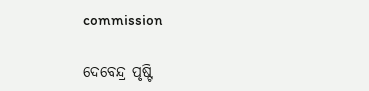commission

ଦେବେନ୍ଦ୍ର ପୃଷ୍ଟି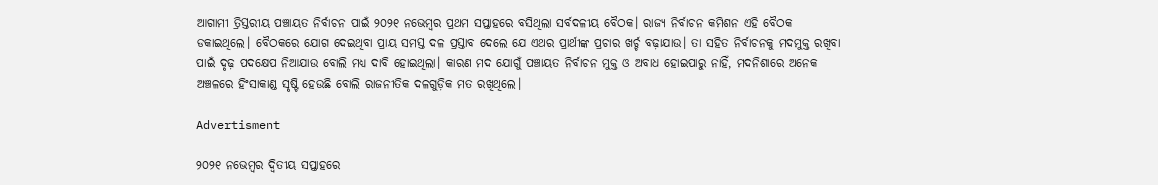ଆଗାମୀ ତ୍ରିସ୍ତରୀୟ ପଞ୍ଚାୟତ ନିର୍ବାଚନ ପାଇଁ ୨୦୨୧ ନଭେମ୍ବର ପ୍ରଥମ ସପ୍ତାହରେ ବସିଥିଲା ସର୍ବଦଳୀୟ ବୈଠକ। ରାଜ୍ୟ ନିର୍ବାଚନ କମିଶନ ଏହି ବୈଠକ ଡକାଇଥିଲେ। ବୈଠକରେ ଯୋଗ ଦେଇଥିବା ପ୍ରାୟ ସମସ୍ତ ଦଳ ପ୍ରସ୍ତାବ ଦେଲେ ଯେ ଏଥର ପ୍ରାର୍ଥୀଙ୍କ ପ୍ରଚାର ଖର୍ଚ୍ଚ ବଢ଼ାଯାଉ। ତା ସହିତ ନିର୍ବାଚନକୁ ମଦମୁକ୍ତ ରଖିବା ପାଇଁ ଦୃଢ଼ ପଦକ୍ଷେପ ନିଆଯାଉ ବୋଲି ମଧ୍ୟ ଦାବି ହୋଇଥିଲା। କାରଣ ମଦ ଯୋଗୁଁ ପଞ୍ଚାୟତ ନିର୍ବାଚନ ମୁକ୍ତ ଓ ଅବାଧ ହୋଇପାରୁ ନାହିଁ, ମଦନିଶାରେ ଅନେକ ଅଞ୍ଚଳରେ ହିଂସାକାଣ୍ଡ ସୃଷ୍ଟି ହେଉଛି ବୋଲି ରାଜନୀତିକ ଦଳଗୁଡ଼ିକ ମତ ରଖିଥିଲେ।

Advertisment

୨୦୨୧ ନଭେମ୍ବର ଦ୍ୱିତୀୟ ସପ୍ତାହରେ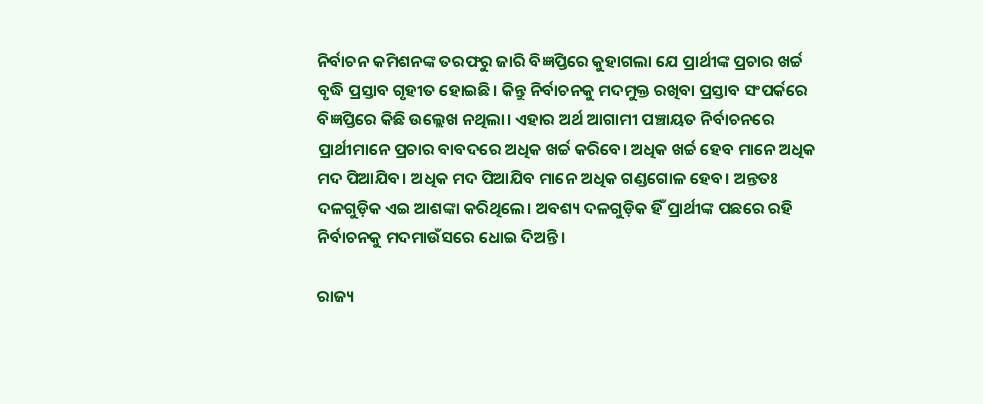ନିର୍ବାଚନ କମିଶନଙ୍କ ତରଫରୁ ଜାରି ବିଜ୍ଞପ୍ତିରେ କୁହାଗଲା ଯେ ପ୍ରାର୍ଥୀଙ୍କ ପ୍ରଚାର ଖର୍ଚ୍ଚ ବୃଦ୍ଧି ପ୍ରସ୍ତାବ ଗୃହୀତ ହୋଇଛି। କିନ୍ତୁ ନିର୍ବାଚନକୁ ମଦମୁକ୍ତ ରଖିବା ପ୍ରସ୍ତାବ ସଂପର୍କରେ ବିଜ୍ଞପ୍ତିରେ କିଛି ଉଲ୍ଲେଖ ନଥିଲା। ଏହାର ଅର୍ଥ ଆଗାମୀ ପଞ୍ଚାୟତ ନିର୍ବାଚନରେ ପ୍ରାର୍ଥୀମାନେ ପ୍ରଚାର ବାବଦରେ ଅଧିକ ଖର୍ଚ୍ଚ କରିବେ। ଅଧିକ ଖର୍ଚ୍ଚ ହେବ ମାନେ ଅଧିକ ମଦ ପିଆଯିବ। ଅଧିକ ମଦ ପିଆଯିବ ମାନେ ଅଧିକ ଗଣ୍ଡଗୋଳ ହେବ। ଅନ୍ତତଃ ଦଳଗୁଡ଼ିକ ଏଇ ଆଶଙ୍କା କରିଥିଲେ। ଅବଶ୍ୟ ଦଳଗୁଡ଼ିକ ହିଁ ପ୍ରାର୍ଥୀଙ୍କ ପଛରେ ରହି ନିର୍ବାଚନକୁ ମଦମାଉଁସରେ ଧୋଇ ଦିଅନ୍ତି।

ରାଜ୍ୟ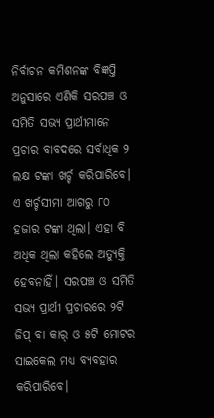ନିର୍ବାଚନ କମିଶନଙ୍କ ବିଜ୍ଞପ୍ତି ଅନୁସାରେ ଏଣିକି ସରପଞ୍ଚ ଓ ସମିତି ସଭ୍ୟ ପ୍ରାର୍ଥୀମାନେ ପ୍ରଚାର ବାବଦରେ ସର୍ବାଧିକ ୨ ଲକ୍ଷ ଟଙ୍କା ଖର୍ଚ୍ଚ କରିପାରିବେ। ଏ ଖର୍ଚ୍ଚସୀମା ଆଗରୁ ୮୦ ହଜାର ଟଙ୍କା ଥିଲା। ଏହା ବି ଅଧିକ ଥିଲା କହିଲେ ଅତ୍ୟୁକ୍ତି ହେବନାହିଁ। ସରପଞ୍ଚ ଓ ସମିତି ସଭ୍ୟ ପ୍ରାର୍ଥୀ ପ୍ରଚାରରେ ୨ଟି ଜିପ୍‌ ବା କାର୍‌ ଓ ୫ଟି ମୋଟର ସାଇକେଲ ମଧ୍ୟ ବ୍ୟବହାର କରିପାରିବେ।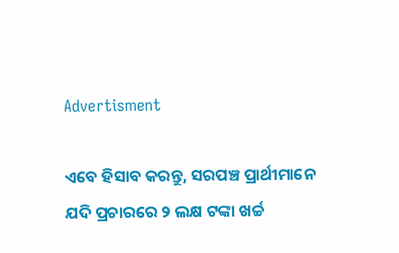Advertisment

ଏବେ ହିସାବ କରନ୍ତୁ, ସରପଞ୍ଚ ପ୍ରାର୍ଥୀମାନେ ଯଦି ପ୍ରଚାରରେ ୨ ଲକ୍ଷ ଟଙ୍କା ଖର୍ଚ୍ଚ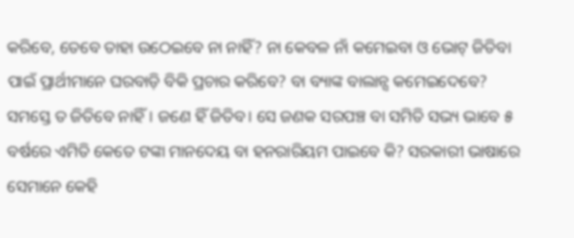କରିବେ, ତେବେ ତାହା ଉଠେଇବେ ନା ନାହିଁ? ନା କେବଳ ନାଁ କମେଇବା ଓ ଭୋଟ୍‌ ଜିତିବା ପାଇଁ ପ୍ରାର୍ଥୀମାନେ ଘରବାଡ଼ି ବିକି ପ୍ରଚାର କରିବେ? ବା ବ୍ୟାଙ୍କ ବାଲାନ୍ସ କମେଇଦେବେ? ସମସ୍ତେ ତ ଜିତିବେ ନାହିଁ। ଜଣେ ହିଁ ଜିତିବ। ସେ ଜଣକ ସରପଞ୍ଚ ବା ସମିତି ସଭ୍ୟ ଭାବେ ୫ ବର୍ଷରେ ଏମିତି କେତେ ଟଙ୍କା ମାନଦେୟ ବା ହନରାରିୟମ ପାଇବେ କି? ସରକାରୀ ଭାଷାରେ ସେମାନେ କେହି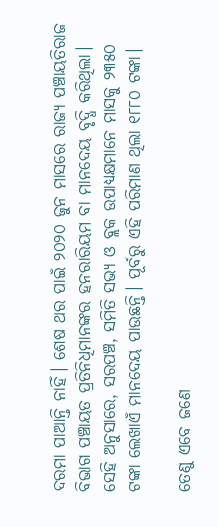ଦରମା ପାଆନ୍ତି ନାହିଁ। ଶେଷ ଥର ପାଇଁ ୨୦୨୦ ଜୁନ ମାସରେ ରାଜ୍ୟ ପଞ୍ଚାୟତିରାଜ ବିଭାଗ ପଞ୍ଚାୟତ ପ୍ରତିନିଧିମାନଙ୍କର ହନରାରିୟମ ବା ମାନଦେୟ ବୃଦ୍ଧି କରିଥିଲା। ସେହି ଅନୁସାରେ, ସରପଞ୍ଚ, ସମିତି ସଭ୍ୟ ଓ ବ୍ଲକ ଉପାଧ୍ୟକ୍ଷମାନେ ମାସକୁ ୨୩୫୦ ଟଙ୍କା ଲେଖାଏଁ ମାନଦେୟ ପାଉଛନ୍ତି। ପୂର୍ବରୁ ଏହି ପରିମାଣ ଥିଲା ୧୮୮୦ ଟଙ୍କା।

ତେଣୁ ଏବେ ଜଣେ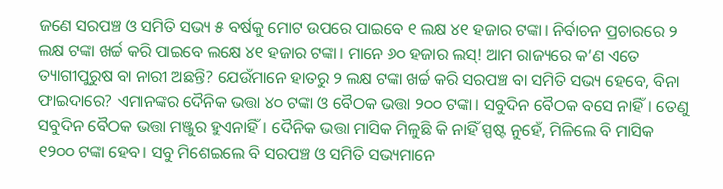ଜଣେ ସରପଞ୍ଚ ଓ ସମିତି ସଭ୍ୟ ୫ ବର୍ଷକୁ ମୋଟ ଉପରେ ପାଇବେ ୧ ଲକ୍ଷ ୪୧ ହଜାର ଟଙ୍କା। ନିର୍ବାଚନ ପ୍ରଚାରରେ ୨ ଲକ୍ଷ ଟଙ୍କା ଖର୍ଚ୍ଚ କରି ପାଇବେ ଲକ୍ଷେ ୪୧ ହଜାର ଟଙ୍କା। ମାନେ ୬୦ ହଜାର ଲସ୍‌! ଆମ ରାଜ୍ୟରେ କ’ଣ ଏତେ ତ୍ୟାଗୀପୁରୁଷ ବା ନାରୀ ଅଛନ୍ତି? ଯେଉଁମାନେ ହାତରୁ ୨ ଲକ୍ଷ ଟଙ୍କା ଖର୍ଚ୍ଚ କରି ସରପଞ୍ଚ ବା ସମିତି ସଭ୍ୟ ହେବେ, ବିନା ଫାଇଦାରେ? ଏମାନଙ୍କର ଦୈନିକ ଭତ୍ତା ୪୦ ଟଙ୍କା ଓ ବୈଠକ ଭତ୍ତା ୨୦୦ ଟଙ୍କା। ସବୁଦିନ ବୈଠକ ବସେ ନାହିଁ। ତେଣୁ ସବୁଦିନ ବୈଠକ ଭତ୍ତା ମଞ୍ଜୁର ହୁଏନାହିଁ। ଦୈନିକ ଭତ୍ତା ମାସିକ ମିଳୁଛି କି ନାହିଁ ସ୍ପଷ୍ଟ ନୁହେଁ, ମିଳିଲେ ବି ମାସିକ ୧୨୦୦ ଟଙ୍କା ହେବ। ସବୁ ମିଶେଇଲେ ବି ସରପଞ୍ଚ ଓ ସମିତି ସଭ୍ୟମାନେ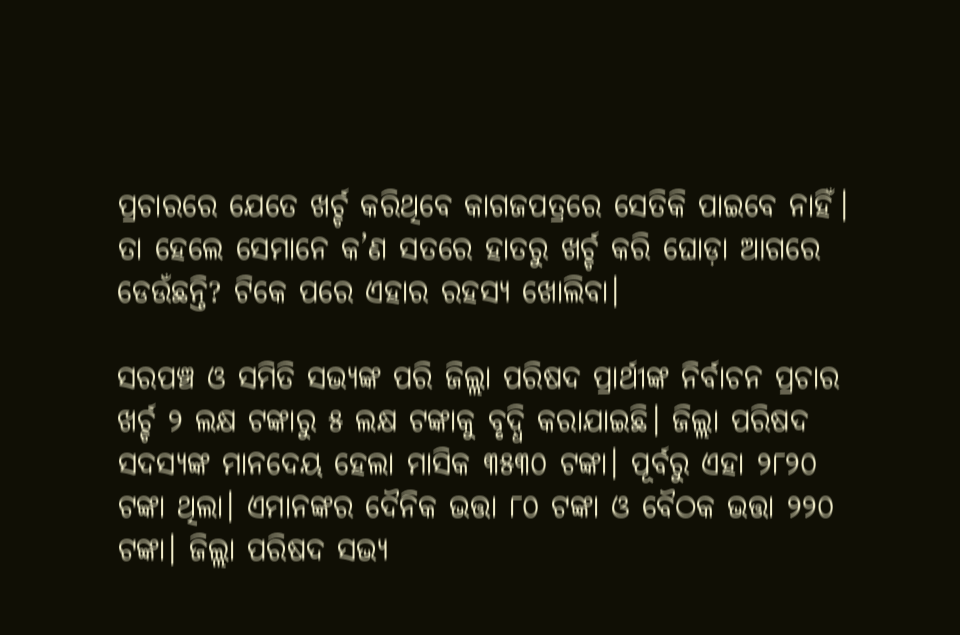ପ୍ରଚାରରେ ଯେତେ ଖର୍ଚ୍ଚ କରିଥିବେ କାଗଜପତ୍ରରେ ସେତିକି ପାଇବେ ନାହିଁ। ତା ହେଲେ ସେମାନେ କ’ଣ ସତରେ ହାତରୁ ଖର୍ଚ୍ଚ କରି ଘୋଡ଼ା ଆଗରେ ଡେଉଁଛନ୍ତି? ଟିକେ ପରେ ଏହାର ରହସ୍ୟ ଖୋଲିବା।

ସରପଞ୍ଚ ଓ ସମିତି ସଭ୍ୟଙ୍କ ପରି ଜିଲ୍ଲା ପରିଷଦ ପ୍ରାର୍ଥୀଙ୍କ ନିର୍ବାଚନ ପ୍ରଚାର ଖର୍ଚ୍ଚ ୨ ଲକ୍ଷ ଟଙ୍କାରୁ ୫ ଲକ୍ଷ ଟଙ୍କାକୁ ବୃଦ୍ଧି କରାଯାଇଛି। ଜିଲ୍ଲା ପରିଷଦ ସଦସ୍ୟଙ୍କ ମାନଦେୟ ହେଲା ମାସିକ ୩୫୩୦ ଟଙ୍କା। ପୂର୍ବରୁ ଏହା ୨୮୨୦ ଟଙ୍କା ଥିଲା। ଏମାନଙ୍କର ଦୈନିକ ଭତ୍ତା ୮୦ ଟଙ୍କା ଓ ବୈଠକ ଭତ୍ତା ୨୨୦ ଟଙ୍କା। ଜିଲ୍ଲା ପରିଷଦ ସଭ୍ୟ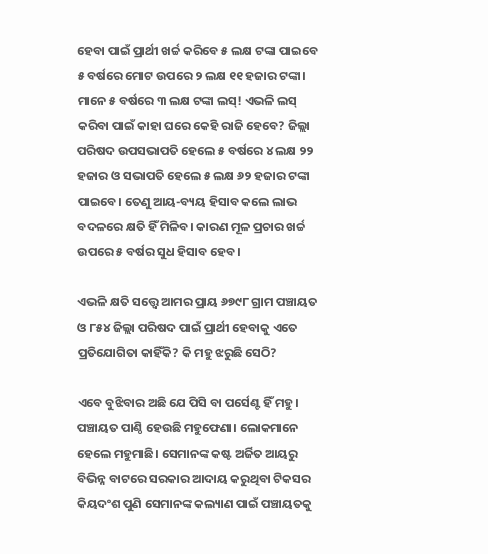ହେବା ପାଇଁ ପ୍ରାର୍ଥୀ ଖର୍ଚ୍ଚ କରିବେ ୫ ଲକ୍ଷ ଟଙ୍କା ପାଇବେ ୫ ବର୍ଷରେ ମୋଟ ଉପରେ ୨ ଲକ୍ଷ ୧୧ ହଜାର ଟଙ୍କା। ମାନେ ୫ ବର୍ଷରେ ୩ ଲକ୍ଷ ଟଙ୍କା ଲସ୍‌! ଏଭଳି ଲସ୍‌ କରିବା ପାଇଁ କାହା ଘରେ କେହି ରାଜି ହେବେ? ଜିଲ୍ଲା ପରିଷଦ ଉପସଭାପତି ହେଲେ ୫ ବର୍ଷରେ ୪ ଲକ୍ଷ ୨୨ ହଜାର ଓ ସଭାପତି ହେଲେ ୫ ଲକ୍ଷ ୬୨ ହଜାର ଟଙ୍କା ପାଇବେ। ତେଣୁ ଆୟ-ବ୍ୟୟ ହିସାବ କଲେ ଲାଭ ବଦଳରେ କ୍ଷତି ହିଁ ମିଳିବ। କାରଣ ମୂଳ ପ୍ରଚାର ଖର୍ଚ୍ଚ ଉପରେ ୫ ବର୍ଷର ସୁଧ ହିସାବ ହେବ।

ଏଭଳି କ୍ଷତି ସତ୍ତ୍ୱେ ଆମର ପ୍ରାୟ ୬୭୯୮ ଗ୍ରାମ ପଞ୍ଚାୟତ ଓ ୮୫୪ ଜିଲ୍ଲା ପରିଷଦ ପାଇଁ ପ୍ରାର୍ଥୀ ହେବାକୁ ଏତେ ପ୍ରତିଯୋଗିତା କାହିଁକି? କି ମହୁ ଝରୁଛି ସେଠି?

ଏବେ ବୁଝିବାର ଅଛି ଯେ ପିସି ବା ପର୍ସେଣ୍ଟ ହିଁ ମହୁ। ପଞ୍ଚାୟତ ପାଣ୍ଠି ହେଉଛି ମହୁଫେଣା। ଲୋକମାନେ ହେଲେ ମହୁମାଛି। ସେମାନଙ୍କ କଷ୍ଟ ଅର୍ଜିତ ଆୟରୁ ବିଭିନ୍ନ ବାଟରେ ସରକାର ଆଦାୟ କରୁଥିବା ଟିକସର କିୟଦଂଶ ପୁଣି ସେମାନଙ୍କ କଲ୍ୟାଣ ପାଇଁ ପଞ୍ଚାୟତକୁ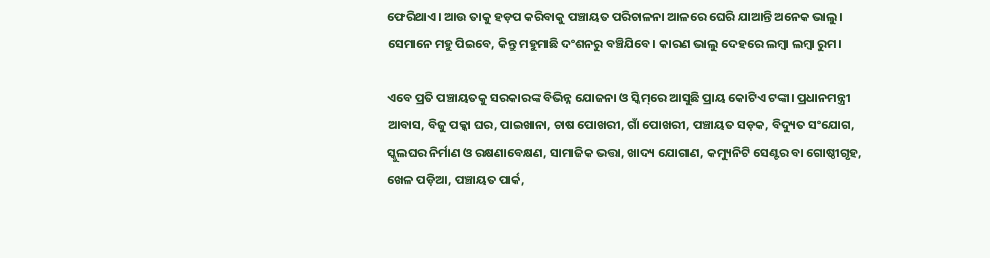ଫେରିଥାଏ। ଆଉ ତାକୁ ହଡ଼ପ କରିବାକୁ ପଞ୍ଚାୟତ ପରିଚାଳନା ଆଳରେ ଘେରି ଯାଆନ୍ତି ଅନେକ ଭାଲୁ। ସେମାନେ ମହୁ ପିଇବେ, କିନ୍ତୁ ମହୁମାଛି ଦଂଶନରୁ ବଞ୍ଚିଯିବେ। କାରଣ ଭାଲୁ ଦେହରେ ଲମ୍ବା ଲମ୍ବା ରୁମ।

ଏବେ ପ୍ରତି ପଞ୍ଚାୟତକୁ ସରକାରଙ୍କ ବିଭିନ୍ନ ଯୋଜନା ଓ ସ୍କିମ୍‌ରେ ଆସୁଛି ପ୍ରାୟ କୋଟିଏ ଟଙ୍କା। ପ୍ରଧାନମନ୍ତ୍ରୀ ଆବାସ, ବିଜୁ ପକ୍କା ଘର, ପାଇଖାନା, ଚାଷ ପୋଖରୀ, ଗାଁ ପୋଖରୀ, ପଞ୍ଚାୟତ ସଡ଼କ, ବିଦ୍ୟୁତ ସଂଯୋଗ, ସ୍କୁଲଘର ନିର୍ମାଣ ଓ ରକ୍ଷଣାବେକ୍ଷଣ, ସାମାଜିକ ଭତ୍ତା, ଖାଦ୍ୟ ଯୋଗାଣ, କମ୍ୟୁନିଟି ସେଣ୍ଟର ବା ଗୋଷ୍ଠୀଗୃହ, ଖେଳ ପଡ଼ିଆ, ପଞ୍ଚାୟତ ପାର୍କ,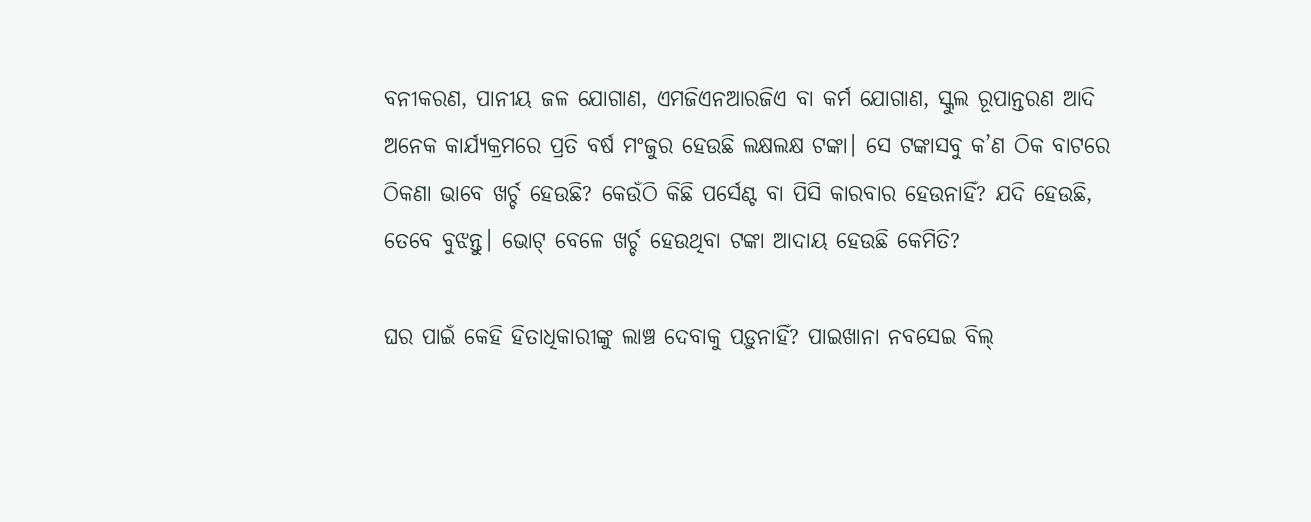ବନୀକରଣ, ପାନୀୟ ଜଳ ଯୋଗାଣ, ଏମଜିଏନଆରଜିଏ ବା କର୍ମ ଯୋଗାଣ, ସ୍କୁଲ ରୂପାନ୍ତରଣ ଆଦି ଅନେକ କାର୍ଯ୍ୟକ୍ରମରେ ପ୍ରତି ବର୍ଷ ମଂଜୁର ହେଉଛି ଲକ୍ଷଲକ୍ଷ ଟଙ୍କା। ସେ ଟଙ୍କାସବୁ କ’ଣ ଠିକ ବାଟରେ ଠିକଣା ଭାବେ ଖର୍ଚ୍ଚ ହେଉଛି? କେଉଁଠି କିଛି ପର୍ସେଣ୍ଟ ବା ପିସି କାରବାର ହେଉନାହିଁ? ଯଦି ହେଉଛି, ତେବେ ବୁଝନ୍ତୁ। ଭୋଟ୍‌ ବେଳେ ଖର୍ଚ୍ଚ ହେଉଥିବା ଟଙ୍କା ଆଦାୟ ହେଉଛି କେମିତି?

ଘର ପାଇଁ କେହି ହିତାଧିକାରୀଙ୍କୁ ଲାଞ୍ଚ ଦେବାକୁ ପଡ଼ୁନାହିଁ? ପାଇଖାନା ନବସେଇ ବିଲ୍‌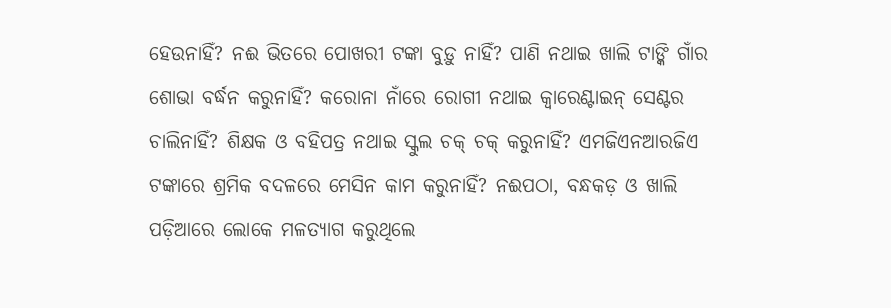ହେଉନାହିଁ? ନଈ ଭିତରେ ପୋଖରୀ ଟଙ୍କା ବୁଡ଼ୁ ନାହିଁ? ପାଣି ନଥାଇ ଖାଲି ଟାଙ୍କି ଗାଁର ଶୋଭା ବର୍ଦ୍ଧନ କରୁନାହିଁ? କରୋନା ନାଁରେ ରୋଗୀ ନଥାଇ କ୍ୱାରେଣ୍ଟାଇନ୍‌ ସେଣ୍ଟର ଚାଲିନାହିଁ? ଶିକ୍ଷକ ଓ ବହିପତ୍ର ନଥାଇ ସ୍କୁଲ ଚକ୍‌ ଚକ୍‌ କରୁନାହିଁ? ଏମଜିଏନଆରଜିଏ ଟଙ୍କାରେ ଶ୍ରମିକ ବଦଳରେ ମେସିନ କାମ କରୁନାହିଁ? ନଈପଠା, ବନ୍ଧକଡ଼ ଓ ଖାଲି ପଡ଼ିଆରେ ଲୋକେ ମଳତ୍ୟାଗ କରୁଥିଲେ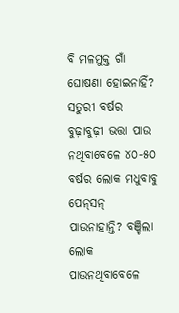ବି ମଳମୁକ୍ତ ଗାଁ ଘୋଷଣା ହୋଇନାହିଁ? ସତୁରୀ ବର୍ଷର ବୁଢ଼ାବୁଢ଼ୀ ଭତ୍ତା ପାଉ ନଥିବାବେଳେ ୪୦-୫୦ ବର୍ଷର ଲୋକ ମଧୁବାବୁ ପେନ୍‌ସନ୍‌ ପାଉନାହାନ୍ତି? ବଞ୍ଚିଲା ଲୋକ ପାଉନଥିବାବେଳେ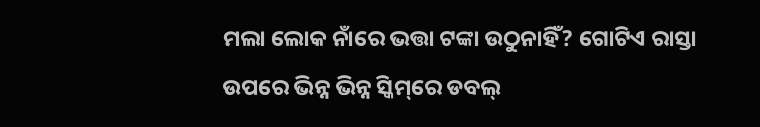ମଲା ଲୋକ ନାଁରେ ଭତ୍ତା ଟଙ୍କା ଉଠୁନାହିଁ? ଗୋଟିଏ ରାସ୍ତା ଉପରେ ଭିନ୍ନ ଭିନ୍ନ ସ୍କିମ୍‌ରେ ଡବଲ୍‌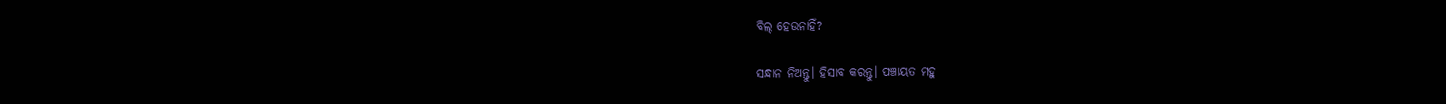ବିଲ୍‌ ହେଉନାହିଁ?

ସନ୍ଧାନ ନିଅନ୍ତୁ। ହିସାବ କରନ୍ତୁ। ପଞ୍ଚାୟତ ମହୁ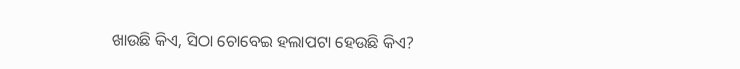ଖାଉଛି କିଏ, ସିଠା ଚୋବେଇ ହଲାପଟା ହେଉଛି କିଏ?